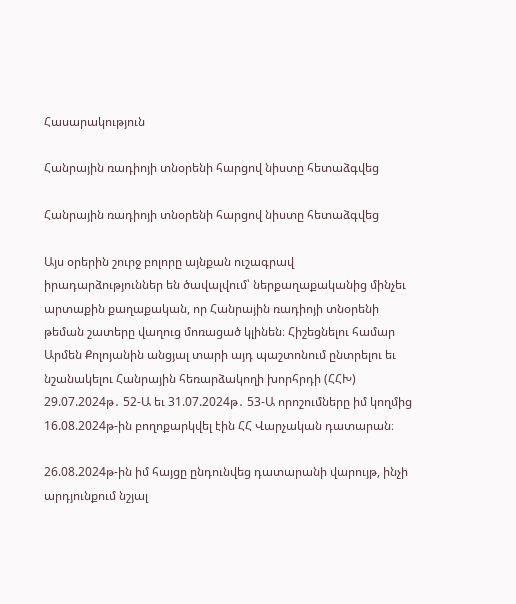Հասարակություն

Հանրային ռադիոյի տնօրենի հարցով նիստը հետաձգվեց

Հանրային ռադիոյի տնօրենի հարցով նիստը հետաձգվեց

Այս օրերին շուրջ բոլորը այնքան ուշագրավ իրադարձություններ են ծավալվում՝ ներքաղաքականից մինչեւ արտաքին քաղաքական, որ Հանրային ռադիոյի տնօրենի թեման շատերը վաղուց մոռացած կլինեն։ Հիշեցնելու համար Արմեն Քոլոյանին անցյալ տարի այդ պաշտոնում ընտրելու եւ նշանակելու Հանրային հեռարձակողի խորհրդի (ՀՀԽ) 29.07.2024թ․ 52-Ա եւ 31.07.2024թ․ 53-Ա որոշումները իմ կողմից 16.08.2024թ-ին բողոքարկվել էին ՀՀ Վարչական դատարան։

26.08.2024թ-ին իմ հայցը ընդունվեց դատարանի վարույթ, ինչի արդյունքում նշյալ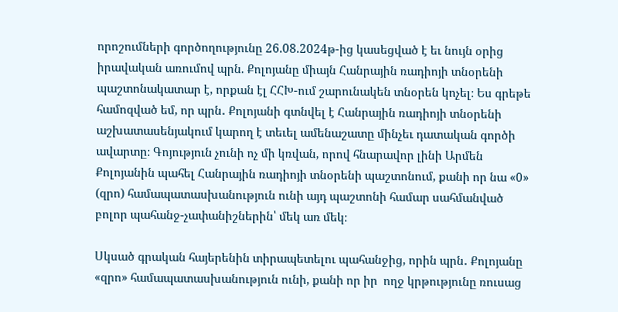որոշումների գործողությունը 26.08.2024թ-ից կասեցված է եւ նույն օրից իրավական առումով պրն. Քոլոյանը միայն Հանրային ռադիոյի տնօրենի պաշտոնակատար է, որքան էլ ՀՀԽ-ում շարունակեն տնօրեն կոչել։ Ես գրեթե համոզված եմ, որ պրն․ Քոլոյանի գտնվել է Հանրային ռադիոյի տնօրենի աշխատասենյակում կարող է տեւել ամենաշատը մինչեւ դատական գործի ավարտը։ Գոյություն չունի ոչ մի կռվան, որով հնարավոր լինի Արմեն Քոլոյանին պահել Հանրային ռադիոյի տնօրենի պաշտոնում, քանի որ նա «0» (զրո) համապատասխանություն ունի այդ պաշտոնի համար սահմանված բոլոր պահանջ-չափանիշներին՝ մեկ առ մեկ։

Սկսած գրական հայերենին տիրապետելու պահանջից, որին պրն․ Քոլոյանը «զրո» համապատասխանություն ունի, քանի որ իր  ողջ կրթությունը ռուսաց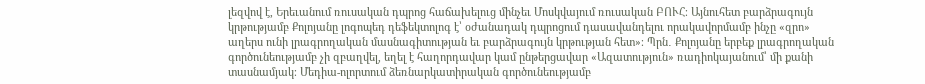լեզվով է, Երեւանում ռուսական դպրոց հաճախելուց մինչեւ Մոսկվայում ռուսական ԲՈՒՀ։ Այնուհետ բարձրագույն կրթությամբ Քոլոյանը լոգոպեդ դեֆեկտոլոգ է՝ օժանադակ դպրոցում դասավանդելու որակավորմամբ ինչը «զրո» աղերս ունի լրագրողական մասնագիտության եւ բարձրագույն կրթության հետ»։ Պրն․ Քոլոյանը երբեք լրագրողական գործունեությամբ չի զբաղվել, եղել է հաղորդավար կամ ընթերցավար «Ազատություն» ռադիոկայանում՝ մի քանի տասնամյակ։ Մեդիա-ոլորտում ձեռնարկատիրական գործունեությամբ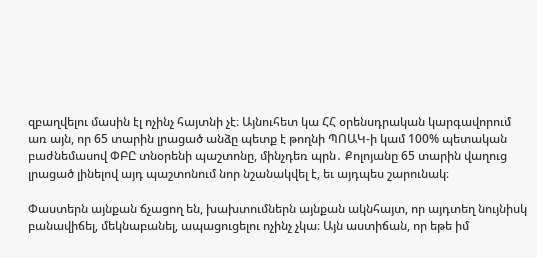զբաղվելու մասին էլ ոչինչ հայտնի չէ։ Այնուհետ կա ՀՀ օրենսդրական կարգավորում առ այն, որ 65 տարին լրացած անձը պետք է թողնի ՊՈԱԿ-ի կամ 100% պետական բաժնեմասով ՓԲԸ տնօրենի պաշտոնը, մինչդեռ պրն․ Քոլոյանը 65 տարին վաղուց լրացած լինելով այդ պաշտոնում նոր նշանակվել է, եւ այդպես շարունակ։

Փաստերն այնքան ճչացող են, խախտումներն այնքան ակնհայտ, որ այդտեղ նույնիսկ բանավիճել, մեկնաբանել, ապացուցելու ոչինչ չկա։ Այն աստիճան, որ եթե իմ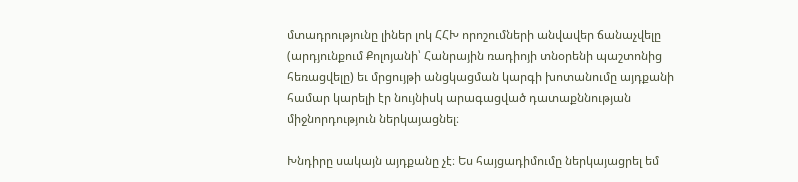մտադրությունը լիներ լոկ ՀՀԽ որոշումների անվավեր ճանաչվելը (արդյունքում Քոլոյանի՝ Հանրային ռադիոյի տնօրենի պաշտոնից հեռացվելը) եւ մրցույթի անցկացման կարգի խոտանումը այդքանի համար կարելի էր նույնիսկ արագացված դատաքննության միջնորդություն ներկայացնել։

Խնդիրը սակայն այդքանը չէ։ Ես հայցադիմումը ներկայացրել եմ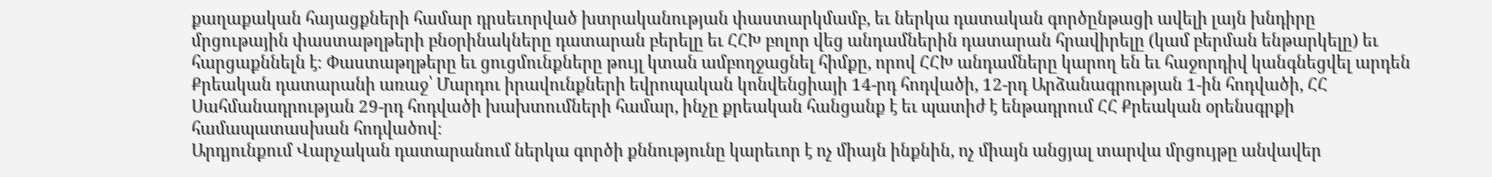քաղաքական հայացքների համար դրսեւորված խտրականության փաստարկմամբ, եւ ներկա դատական գործընթացի ավելի լայն խնդիրը մրցութային փաստաթղթերի բնօրինակները դատարան բերելը եւ ՀՀԽ բոլոր վեց անդամներին դատարան հրավիրելը (կամ բերման ենթարկելը) եւ հարցաքննելն է։ Փաստաթղթերը եւ ցուցմունքները թույլ կտան ամբողջացնել հիմքը, որով ՀՀԽ անդամները կարող են եւ հաջորդիվ կանգնեցվել արդեն Քրեական դատարանի առաջ՝ Մարդու իրավունքների եվրոպական կոնվենցիայի 14-րդ հոդվածի, 12-րդ Արձանագրության 1-ին հոդվածի, ՀՀ Սահմանադրության 29-րդ հոդվածի խախտումների համար, ինչը քրեական հանցանք է եւ պատիժ է ենթադրում ՀՀ Քրեական օրենսգրքի համապատասխան հոդվածով։
Արդյունքում Վարչական դատարանում ներկա գործի քննությունը կարեւոր է ոչ միայն ինքնին, ոչ միայն անցյալ տարվա մրցույթը անվավեր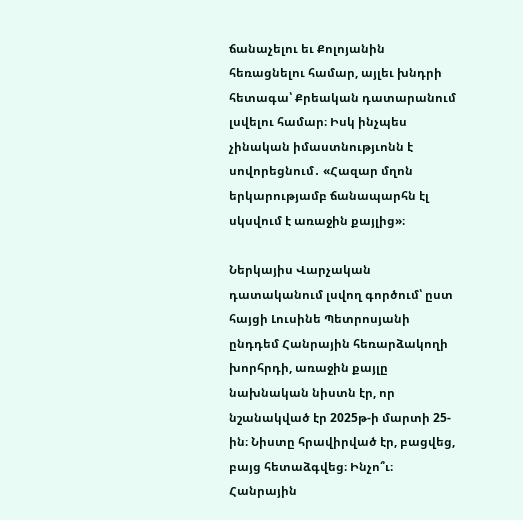ճանաչելու եւ Քոլոյանին հեռացնելու համար, այլեւ խնդրի հետագա՝ Քրեական դատարանում լսվելու համար։ Իսկ ինչպես չինական իմաստնությւոնն է սովորեցնում․ «Հազար մղոն երկարությամբ ճանապարհն էլ սկսվում է առաջին քայլից»։

Ներկայիս Վարչական դատականում լսվող գործում՝ ըստ հայցի Լուսինե Պետրոսյանի ընդդեմ Հանրային հեռարձակողի խորհրդի, առաջին քայլը նախնական նիստն էր, որ նշանակված էր 2025թ-ի մարտի 25-ին։ Նիստը հրավիրված էր, բացվեց, բայց հետաձգվեց։ Ինչո՞ւ։ Հանրային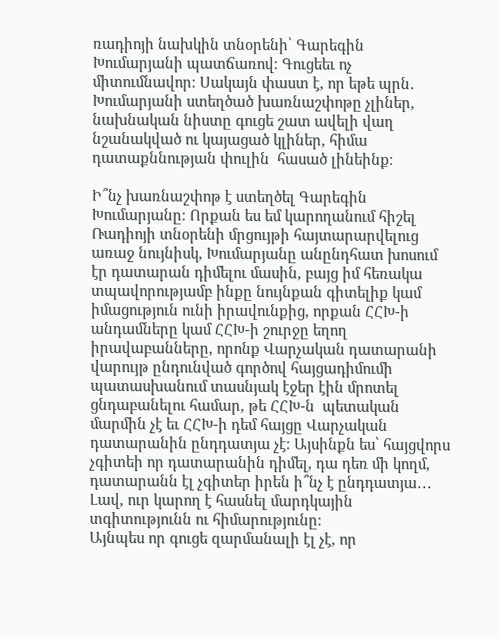ռադիոյի նախկին տնօրենի՝ Գարեգին Խումարյանի պատճառով։ Գուցեեւ ոչ միտումնավոր։ Սակայն փաստ է, որ եթե պրն․ Խումարյանի ստեղծած խառնաշփոթը չլիներ, նախնական նիստը գուցե շատ ավելի վաղ նշանակված ու կայացած կլիներ, հիմա դատաքննության փուլին  հասած լինեինք։

Ի՞նչ խառնաշփոթ է ստեղծել Գարեգին Խումարյանը։ Որքան ես եմ կարողանում հիշել Ռադիոյի տնօրենի մրցույթի հայտարարվելուց առաջ նույնիսկ, Խումարյանը անընդհատ խոսում էր դատարան դիմելու մասին, բայց իմ հեռակա տպավորությամբ ինքը նույնքան գիտելիք կամ իմացություն ունի իրավունքից, որքան ՀՀԽ-ի անդամները կամ ՀՀԽ-ի շուրջը եղող իրավաբանները, որոնք Վարչական դատարանի վարույթ ընդունված գործով հայցադիմումի պատասխանում տասնյակ էջեր էին մրոտել ցնդաբանելու համար, թե ՀՀԽ-ն  պետական մարմին չէ եւ ՀՀԽ-ի դեմ հայցը Վարչական դատարանին ընդդատյա չէ։ Այսինքն ես՝ հայցվորս չգիտեի որ դատարանին դիմել, դա դեռ մի կողմ, դատարանն էլ չգիտեր իրեն ի՞նչ է ընդդատյա․․․ Լավ, ուր կարող է հասնել մարդկային տգիտությունն ու հիմարությունը։
Այնպես որ գուցե զարմանալի էլ չէ, որ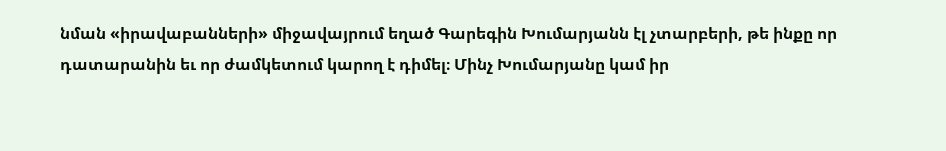նման «իրավաբանների» միջավայրում եղած Գարեգին Խումարյանն էլ չտարբերի, թե ինքը որ դատարանին եւ որ ժամկետում կարող է դիմել։ Մինչ Խումարյանը կամ իր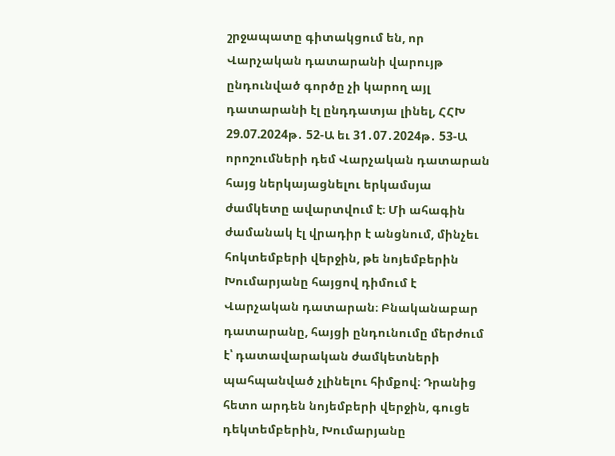շրջապատը գիտակցում են, որ Վարչական դատարանի վարույթ ընդունված գործը չի կարող այլ դատարանի էլ ընդդատյա լինել, ՀՀԽ 29.07.2024թ․ 52-Ա եւ 31․07․2024թ․ 53-Ա որոշումների դեմ Վարչական դատարան հայց ներկայացնելու երկամսյա ժամկետը ավարտվում է։ Մի ահագին ժամանակ էլ վրադիր է անցնում, մինչեւ հոկտեմբերի վերջին, թե նոյեմբերին Խումարյանը հայցով դիմում է Վարչական դատարան։ Բնականաբար դատարանը, հայցի ընդունումը մերժում է՝ դատավարական ժամկետների պահպանված չլինելու հիմքով։ Դրանից հետո արդեն նոյեմբերի վերջին, գուցե դեկտեմբերին, Խումարյանը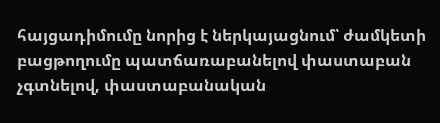հայցադիմումը նորից է ներկայացնում՝ ժամկետի բացթողումը պատճառաբանելով փաստաբան չգտնելով, փաստաբանական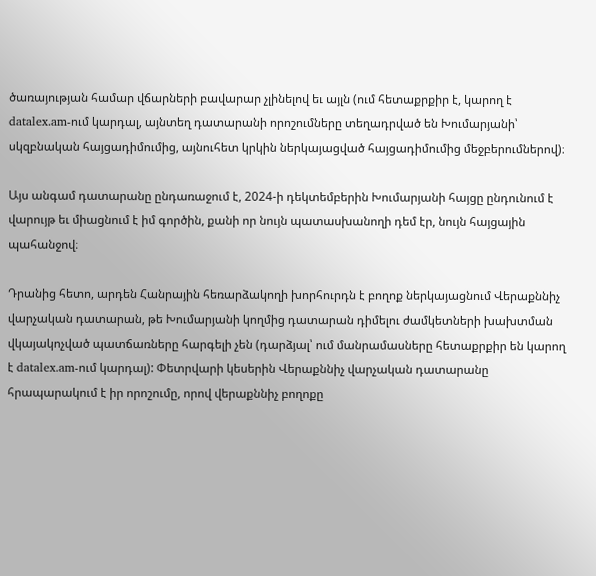ծառայության համար վճարների բավարար չլինելով եւ այլն (ում հետաքրքիր է, կարող է datalex.am-ում կարդալ, այնտեղ դատարանի որոշումները տեղադրված են Խումարյանի՝ սկզբնական հայցադիմումից, այնուհետ կրկին ներկայացված հայցադիմումից մեջբերումներով)։

Այս անգամ դատարանը ընդառաջում է, 2024-ի դեկտեմբերին Խումարյանի հայցը ընդունում է վարույթ եւ միացնում է իմ գործին, քանի որ նույն պատասխանողի դեմ էր, նույն հայցային պահանջով։

Դրանից հետո, արդեն Հանրային հեռարձակողի խորհուրդն է բողոք ներկայացնում Վերաքննիչ վարչական դատարան, թե Խումարյանի կողմից դատարան դիմելու ժամկետների խախտման վկայակոչված պատճառները հարգելի չեն (դարձյալ՝ ում մանրամասները հետաքրքիր են կարող է datalex.am-ում կարդալ): Փետրվարի կեսերին Վերաքննիչ վարչական դատարանը հրապարակում է իր որոշումը, որով վերաքննիչ բողոքը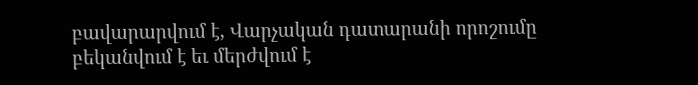բավարարվում է, Վարչական դատարանի որոշումը բեկանվում է եւ մերժվում է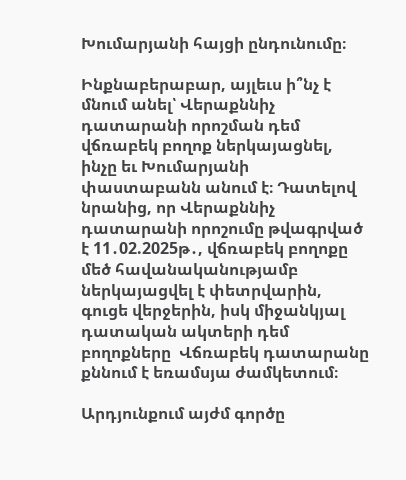Խումարյանի հայցի ընդունումը։

Ինքնաբերաբար, այլեւս ի՞նչ է մնում անել՝ Վերաքննիչ դատարանի որոշման դեմ վճռաբեկ բողոք ներկայացնել, ինչը եւ Խումարյանի փաստաբանն անում է։ Դատելով նրանից, որ Վերաքննիչ դատարանի որոշումը թվագրված է 11․02.2025թ․, վճռաբեկ բողոքը մեծ հավանականությամբ ներկայացվել է փետրվարին, գուցե վերջերին, իսկ միջանկյալ դատական ակտերի դեմ բողոքները  Վճռաբեկ դատարանը քննում է եռամսյա ժամկետում։

Արդյունքում այժմ գործը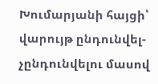Խումարյանի հայցի՝ վարույթ ընդունվել-չընդունվելու մասով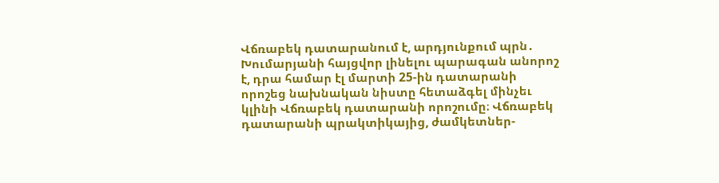Վճռաբեկ դատարանում է, արդյունքում պրն․ Խումարյանի հայցվոր լինելու պարագան անորոշ է, դրա համար էլ մարտի 25-ին դատարանի որոշեց նախնական նիստը հետաձգել մինչեւ կլինի Վճռաբեկ դատարանի որոշումը։ Վճռաբեկ դատարանի պրակտիկայից, ժամկետներ-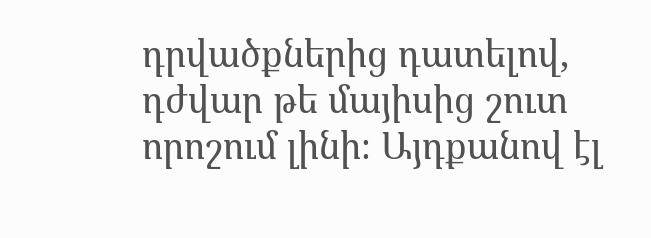դրվածքներից դատելով, դժվար թե մայիսից շուտ որոշում լինի։ Այդքանով էլ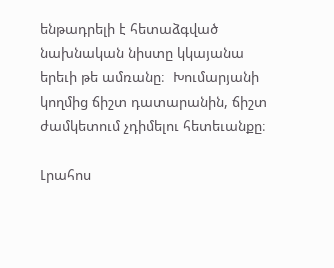ենթադրելի է հետաձգված նախնական նիստը կկայանա երեւի թե ամռանը։  Խումարյանի կողմից ճիշտ դատարանին, ճիշտ ժամկետում չդիմելու հետեւանքը։

Լրահոս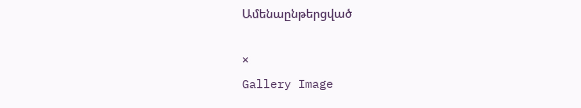Ամենաընթերցված

×
Gallery Image